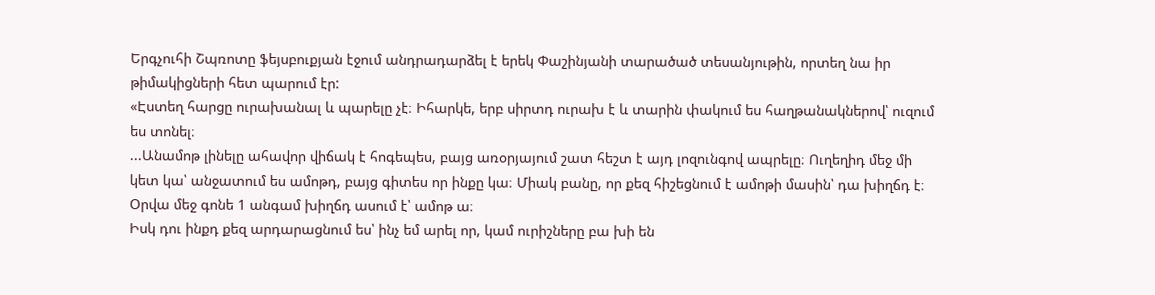Երգչուհի Շպռոտը ֆեյսբուքյան էջում անդրադարձել է երեկ Փաշինյանի տարածած տեսանյութին, որտեղ նա իր թիմակիցների հետ պարում էր:
«Էստեղ հարցը ուրախանալ և պարելը չէ։ Իհարկե, երբ սիրտդ ուրախ է և տարին փակում ես հաղթանակներով՝ ուզում ես տոնել։
...Անամոթ լինելը ահավոր վիճակ է հոգեպես, բայց առօրյայում շատ հեշտ է այդ լոզունգով ապրելը։ Ուղեղիդ մեջ մի կետ կա՝ անջատում ես ամոթդ, բայց գիտես որ ինքը կա։ Միակ բանը, որ քեզ հիշեցնում է ամոթի մասին՝ դա խիղճդ է։ Օրվա մեջ գոնե 1 անգամ խիղճդ ասում է՝ ամոթ ա։
Իսկ դու ինքդ քեզ արդարացնում ես՝ ինչ եմ արել որ, կամ ուրիշները բա խի են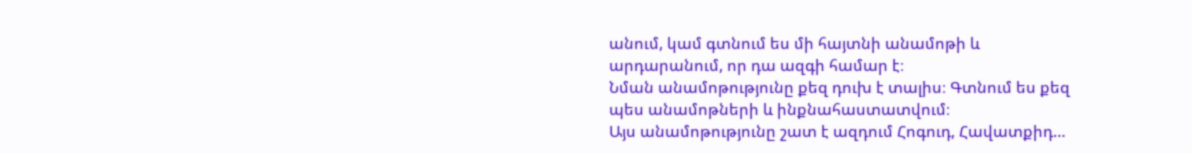անում, կամ գտնում ես մի հայտնի անամոթի և արդարանում, որ դա ազգի համար է։
Նման անամոթությունը քեզ դուխ է տալիս։ Գտնում ես քեզ պես անամոթների և ինքնահաստատվում։
Այս անամոթությունը շատ է ազդում Հոգուդ, Հավատքիդ…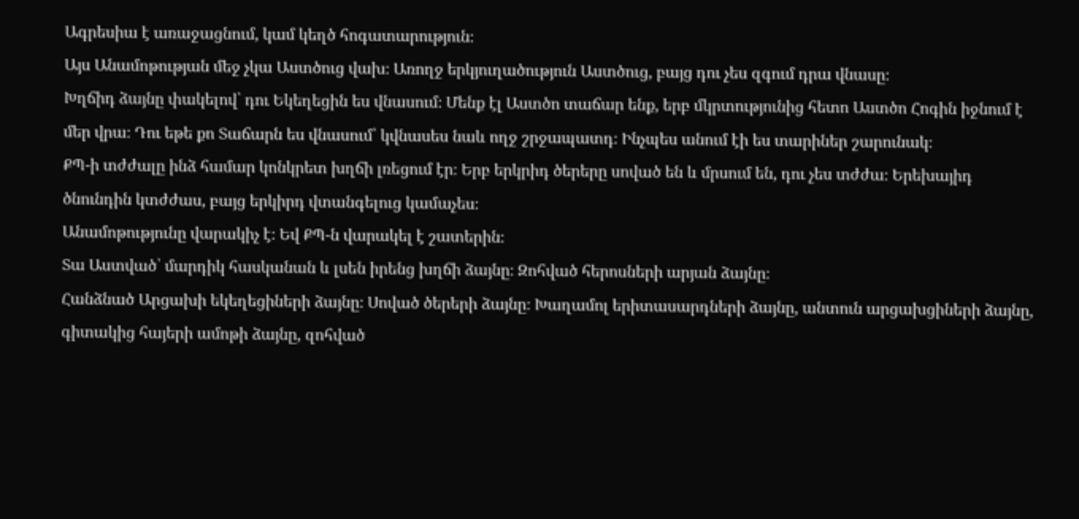Ագրեսիա է առաջացնում, կամ կեղծ հոգատարություն։
Այս Անամոթության մեջ չկա Աստծուց վախ։ Առողջ երկյուղածություն Աստծուց, բայց դու չես զգում դրա վնասը։
Խղճիդ ձայնը փակելով՝ դու Եկեղեցին ես վնասում։ Մենք էլ Աստծո տաճար ենք, երբ մկրտությունից հետո Աստծո Հոգին իջնում է մեր վրա։ Դու եթե քո Տաճարն ես վնասում՝ կվնասես նաև ողջ շրջապատդ։ Ինչպես անում էի ես տարիներ շարունակ։
ՔՊ-ի տժժալը ինձ համար կոնկրետ խղճի լռեցում էր։ Երբ երկրիդ ծերերը սոված են և մրսում են, դու չես տժժա։ Երեխայիդ ծնունդին կտժժաս, բայց երկիրդ վտանգելուց կամաչես։
Անամոթությունը վարակիչ է։ Եվ ՔՊ-ն վարակել է շատերին։
Տա Աստված՝ մարդիկ հասկանան և լսեն իրենց խղճի ձայնը։ Զոհված հերոսների արյան ձայնը։
Հանձնած Արցախի եկեղեցիների ձայնը։ Սոված ծերերի ձայնը։ Խաղամոլ երիտասարդների ձայնը, անտուն արցախցիների ձայնը, գիտակից հայերի ամոթի ձայնը, զոհված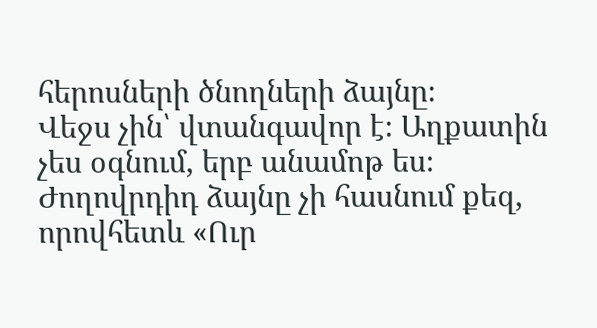հերոսների ծնողների ձայնը։
Վեջս չին՝ վտանգավոր է։ Աղքատին չես օգնում, երբ անամոթ ես։ Ժողովրդիդ ձայնը չի հասնում քեզ, որովհետև «Ուր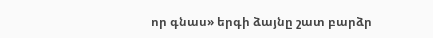որ գնաս» երգի ձայնը շատ բարձր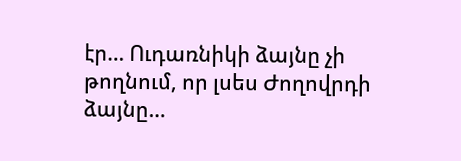էր… Ուդառնիկի ձայնը չի թողնում, որ լսես Ժողովրդի ձայնը…